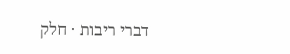דברי ריבות · חלק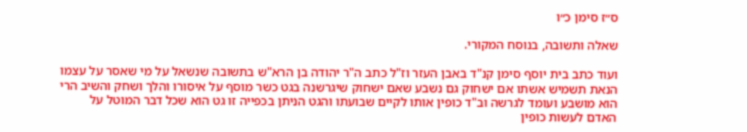ס״ז סימן כ״ו

שאלה ותשובה, בנוסח המקורי.

ועוד כתב בית יוסף סימן קנ"ד באבן העזר וז"ל כתב ה"ר יהודה בן הרא"ש בתשובה שנשאל על מי שאסר על עצמו הנאת תשמיש אשתו אם ישחוק גם נשבע שאם ישחוק שיגרשנה בגט כשר מוסף על איסורו והלך ושחק והשיב הרי הוא מושבע ועומד לגרשה וב"ד כופין אותו לקיים שבועתו והגט הניתן בכפייה זו גט הוא שכל דבר המוטל על האדם לעשות כופין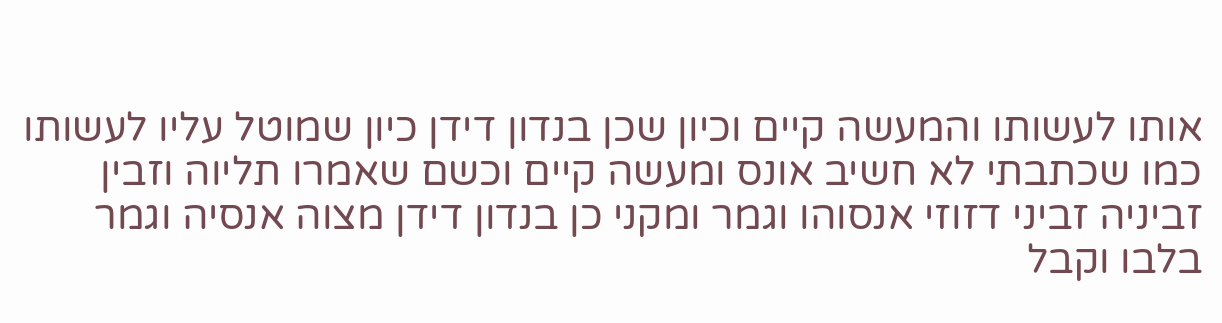אותו לעשותו והמעשה קיים וכיון שכן בנדון דידן כיון שמוטל עליו לעשותו כמו שכתבתי לא חשיב אונס ומעשה קיים וכשם שאמרו תליוה וזבין זביניה זביני דזוזי אנסוהו וגמר ומקני כן בנדון דידן מצוה אנסיה וגמר בלבו וקבל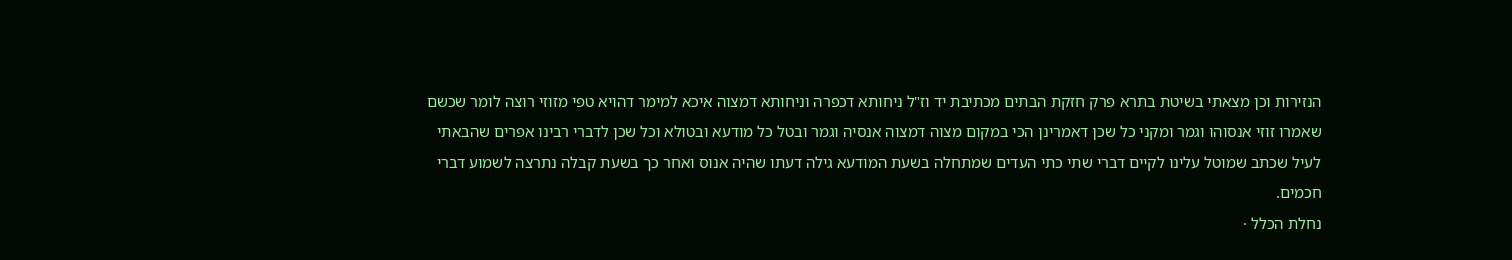הנזירות וכן מצאתי בשיטת בתרא פרק חזקת הבתים מכתיבת יד וז"ל ניחותא דכפרה וניחותא דמצוה איכא למימר דהויא טפי מזוזי רוצה לומר שכשם שאמרו זוזי אנסוהו וגמר ומקני כל שכן דאמרינן הכי במקום מצוה דמצוה אנסיה וגמר ובטל כל מודעא ובטולא וכל שכן לדברי רבינו אפרים שהבאתי לעיל שכתב שמוטל עלינו לקיים דברי שתי כתי העדים שמתחלה בשעת המודעא גילה דעתו שהיה אנוס ואחר כך בשעת קבלה נתרצה לשמוע דברי חכמים.
נחלת הכלל ·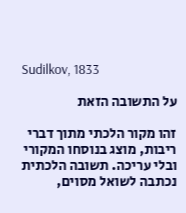Sudilkov, 1833

על התשובה הזאת

זהו מקור הלכתי מתוך דברי ריבות, מוצג בנוסחו המקורי ובלי עריכה. תשובה הלכתית נכתבה לשואל מסוים,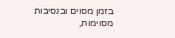בזמן מסוים ובנסיבות מסוימות,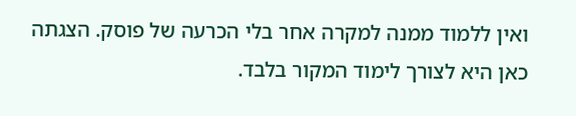ואין ללמוד ממנה למקרה אחר בלי הכרעה של פוסק. הצגתה כאן היא לצורך לימוד המקור בלבד.